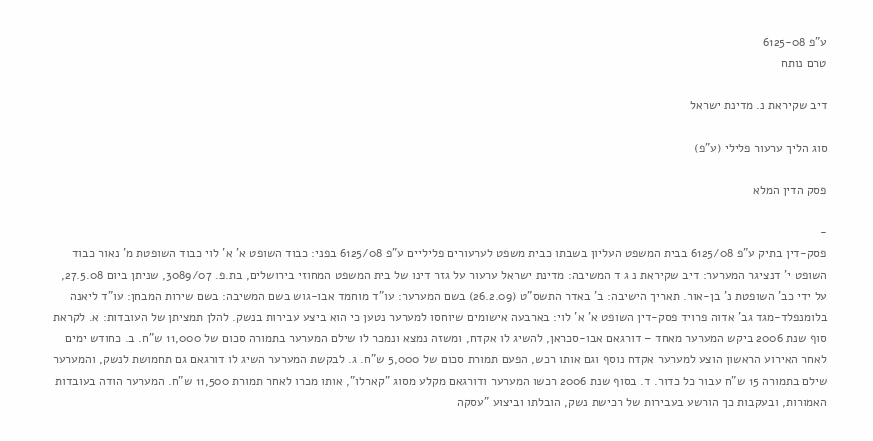ע"פ 6125-08
טרם נותח

דיב שקיראת נ. מדינת ישראל

סוג הליך ערעור פלילי (ע"פ)

פסק הדין המלא

-
פסק-דין בתיק ע"פ 6125/08 בבית המשפט העליון בשבתו כבית משפט לערעורים פליליים ע"פ 6125/08 בפני: כבוד השופט א' א' לוי כבוד השופטת מ' נאור כבוד השופט י' דנציגר המערער: דיב שקיראת נ ג ד המשיבה: מדינת ישראל ערעור על גזר דינו של בית המשפט המחוזי בירושלים, בת.פ. 3089/07, שניתן ביום 27.5.08, על ידי כב' השופטת נ' בן-אור. תאריך הישיבה: ב' באדר התשס"ט (26.2.09) בשם המערער: עו"ד מוחמד אבו-גוש בשם המשיבה: בשם שירות המבחן: עו"ד ליאנה בלומנפלד-מגד גב' אדוה פרויד פסק-דין השופט א' א' לוי: בארבעה אישומים שיוחסו למערער נטען כי הוא ביצע עבירות בנשק. להלן תמציתן של העובדות: א. לקראת סוף שנת 2006 ביקש המערער מאחד – דורגאם אבו-סכראן, להשיג לו אקדח, ומשזה נמצא ונמכר לו שילם המערער בתמורה סכום של 11,000 ש"ח. ב. כחודש ימים לאחר האירוע הראשון הוצע למערער אקדח נוסף וגם אותו רכש, הפעם תמורת סכום של 5,000 ש"ח. ג. לבקשת המערער השיג לו דורגאם גם תחמושת לנשק, והמערער שילם בתמורה 15 ש"ח עבור כל כדור. ד. בסוף שנת 2006 רכשו המערער ודורגאם מקלע מסוג "קארלו", אותו מכרו לאחר תמורת 11,500 ש"ח. המערער הודה בעובדות האמורות, ובעקבות כך הורשע בעבירות של רכישת נשק, הובלתו וביצוע "עסקה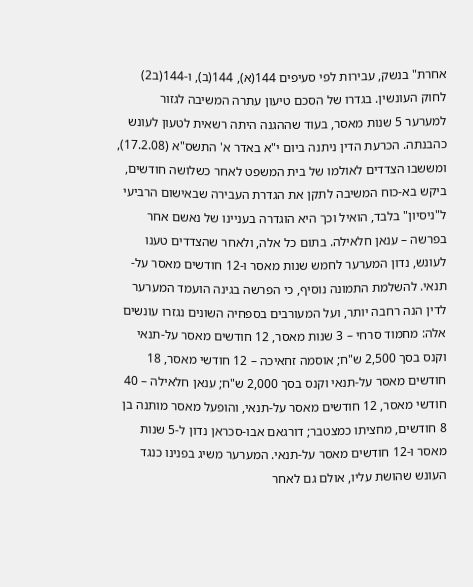אחרת" בנשק, עבירות לפי סעיפים 144(א), 144(ב), ו-144(ב2) לחוק העונשין. בגדרו של הסכם טיעון עתרה המשיבה לגזור למערער 5 שנות מאסר, בעוד שההגנה היתה רשאית לטעון לעונש כהבנתה. הכרעת הדין ניתנה ביום י"א באדר א' התשס"א (17.2.08), ומששבו הצדדים לאולמו של בית המשפט לאחר כשלושה חודשים, ביקש בא-כוח המשיבה לתקן את הגדרת העבירה שבאישום הרביעי ל"ניסיון" בלבד, הואיל וכך היא הוגדרה בעניינו של נאשם אחר בפרשה – ענאן חלאילה. בתום כל אלה, ולאחר שהצדדים טענו לעונש, נדון המערער לחמש שנות מאסר ו-12 חודשים מאסר על-תנאי. להשלמת התמונה נוסיף, כי הפרשה בגינה הועמד המערער לדין הנה רחבה יותר, ועל המעורבים בספחיה השונים נגזרו עונשים אלה: מחמוד סרחי – 3 שנות מאסר, 12 חודשים מאסר על-תנאי וקנס בסך 2,500 ש"ח; אוסמה זחאיכה – 12 חודשי מאסר, 18 חודשים מאסר על-תנאי וקנס בסך 2,000 ש"ח; ענאן חלאילה – 40 חודשי מאסר, 12 חודשים מאסר על-תנאי, והופעל מאסר מותנה בן 8 חודשים, מחציתו כמצטבר; דורגאם אבו-סכראן נדון ל-5 שנות מאסר ו-12 חודשים מאסר על-תנאי. המערער משיג בפנינו כנגד העונש שהושת עליו, אולם גם לאחר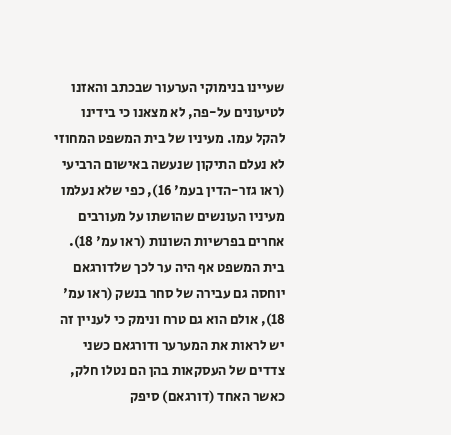שעיינו בנימוקי הערעור שבכתב והאזנו לטיעונים על-פה, לא מצאנו כי בידינו להקל עמו. מעיניו של בית המשפט המחוזי לא נעלם התיקון שנעשה באישום הרביעי (ראו גזר-הדין בעמ' 16), כפי שלא נעלמו מעיניו העונשים שהושתו על מעורבים אחרים בפרשיות השונות (ראו עמ' 18). בית המשפט אף היה ער לכך שלדורגאם יוחסה גם עבירה של סחר בנשק (ראו עמ' 18), אולם הוא גם טרח ונימק כי לעניין זה יש לראות את המערער ודורגאם כשני צדדים של העסקאות בהן הם נטלו חלק, כאשר האחד (דורגאם) סיפק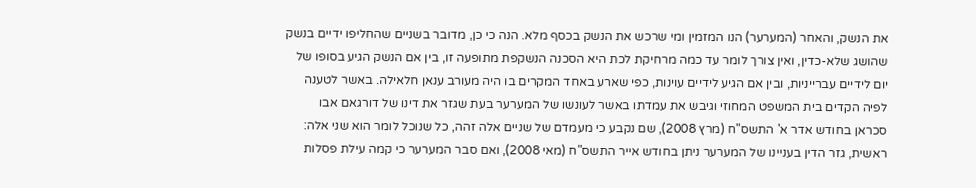את הנשק, והאחר (המערער) הנו המזמין ומי שרכש את הנשק בכסף מלא. הנה כי כן, מדובר בשניים שהחליפו ידיים בנשק שהושג שלא-כדין, ואין צורך לומר עד כמה מרחיקת לכת היא הסכנה הנשקפת מתופעה זו, בין אם הנשק הגיע בסופו של יום לידיים עברייניות, ובין אם הגיע לידיים עוינות, כפי שארע באחד המקרים בו היה מעורב ענאן חלאילה. באשר לטענה לפיה הקדים בית המשפט המחוזי וגיבש את עמדתו באשר לעונשו של המערער בעת שגזר את דינו של דורגאם אבו סכראן בחודש אדר א' התשס"ח (מרץ 2008), שם נקבע כי מעמדם של שניים אלה זהה, כל שנוכל לומר הוא שני אלה: ראשית, גזר הדין בעניינו של המערער ניתן בחודש אייר התשס"ח (מאי 2008), ואם סבר המערער כי קמה עילת פסלות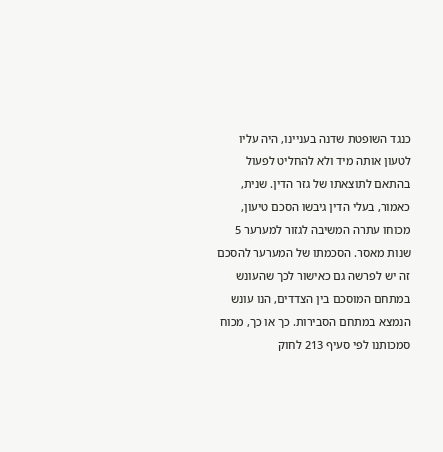כנגד השופטת שדנה בעניינו, היה עליו לטעון אותה מיד ולא להחליט לפעול בהתאם לתוצאתו של גזר הדין. שנית, כאמור, בעלי הדין גיבשו הסכם טיעון, מכוחו עתרה המשיבה לגזור למערער 5 שנות מאסר. הסכמתו של המערער להסכם זה יש לפרשה גם כאישור לכך שהעונש במתחם המוסכם בין הצדדים, הנו עונש הנמצא במתחם הסבירות. כך או כך, מכוח סמכותנו לפי סעיף 213 לחוק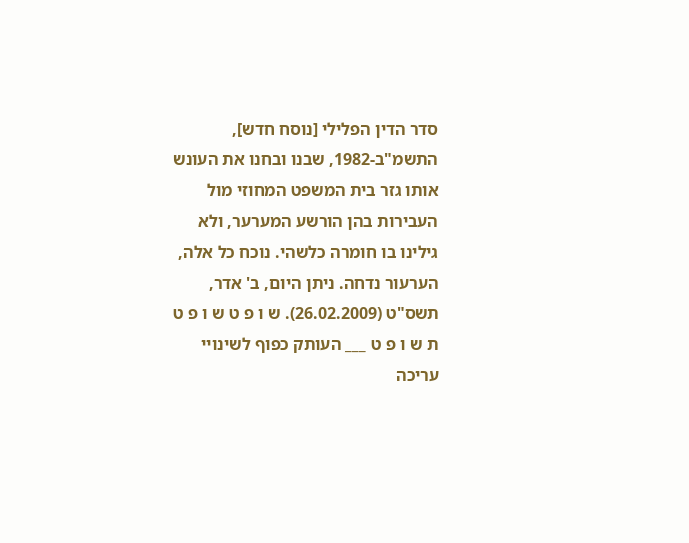סדר הדין הפלילי [נוסח חדש], התשמ"ב-1982, שבנו ובחנו את העונש אותו גזר בית המשפט המחוזי מול העבירות בהן הורשע המערער, ולא גילינו בו חומרה כלשהי. נוכח כל אלה, הערעור נדחה. ניתן היום, ב' אדר, תשס"ט (26.02.2009). ש ו פ ט ש ו פ ט ת ש ו פ ט ___ העותק כפוף לשינויי עריכה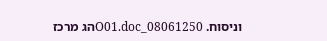וניסוח. 08061250_O01.docהג מרכז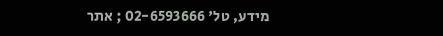מידע, טל' 02-6593666 ; אתר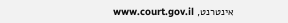אינטרנט, www.court.gov.il